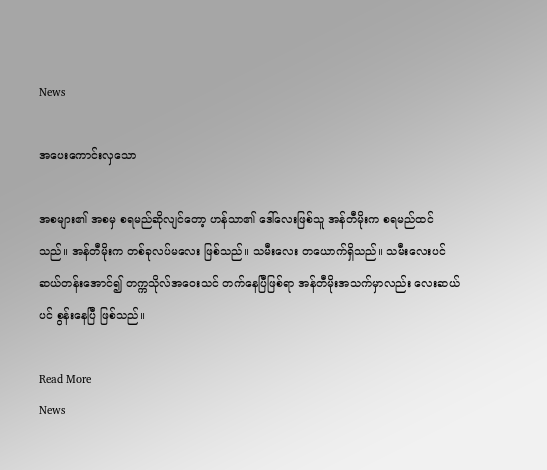News

အပေးကောင်းလှသော

အစများ၏ အစမှ စရမည်ဆိုလျင်တော့ ဟန်သာ၏ ဒေါ်လေးဖြစ်သူ အန်တီမိုးက စရမည်ထင်သည်။ အန်တီမိုးက တစ်ခုလပ်မလေး ဖြစ်သည်။ သမီးလေး တယောက်ရှိသည်။ သမီးလေးပင် ဆယ်တန်းအောင်၍ တက္ကသိုလ်အဝေးသင် တက်နေပြီဖြစ်ရာ အန်တီမိုးအသက်မှာလည်း လေးဆယ်ပင် စွန်းနေပြီ ဖြစ်သည်။

Read More
News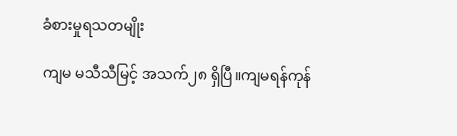ခံစားမှုရသတမျိုး

ကျမ မသီသီမြင့် အသက်၂၈ ရှိပြီ။ကျမရန်ကုန်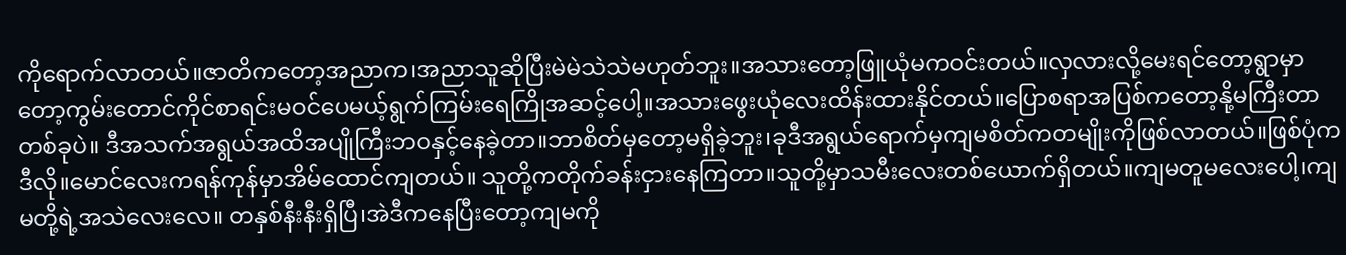ကိုရောက်လာတယ်။ဇာတိကတော့အညာက၊အညာသူဆိုပြီးမဲမဲသဲသဲမဟုတ်ဘူး။အသားတော့ဖြူယုံမကဝင်းတယ်။လှလားလို့မေးရင်တော့ရွာမှာတော့ကွမ်းတောင်ကိုင်စာရင်းမဝင်ပေမယ့်ရွက်ကြမ်းရေကြိုအဆင့်ပေါ့။အသားဖွေးယုံလေးထိန်းထားနိုင်တယ်။ပြောစရာအပြစ်ကတော့နို့မကြီးတာတစ်ခုပဲ။ ဒီအသက်အရွယ်အထိအပျိုကြီးဘဝနှင့်နေခဲ့တာ။ဘာစိတ်မှတော့မရှိခဲ့ဘူး၊ခုဒီအရွယ်ရောက်မှကျမစိတ်ကတမျိုးကိုဖြစ်လာတယ်။ဖြစ်ပုံကဒီလို။မောင်လေးကရန်ကုန်မှာအိမ်ထောင်ကျတယ်။ သူတို့ကတိုက်ခန်းငှားနေကြတာ။သူတို့မှာသမီးလေးတစ်ယောက်ရှိတယ်။ကျမတူမလေးပေါ့၊ကျမတို့ရဲ့အသဲလေးလေ။ တနှစ်နီးနီးရှိပြီ၊အဲဒီကနေပြီးတော့ကျမကို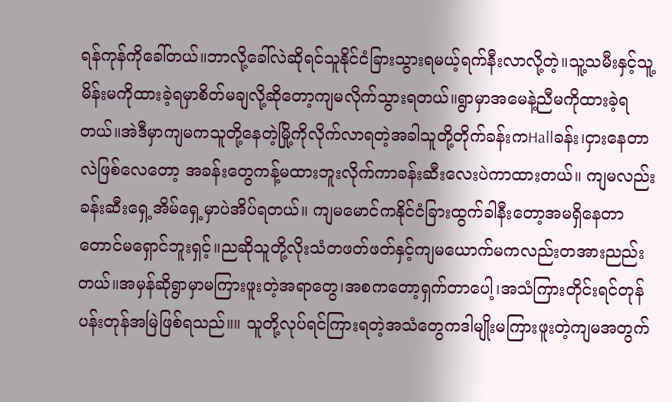ရန်ကုန်ကိုခေါ်တယ်။ဘာလို့ခေါ်လဲဆိုရင်သူနိုင်ငံခြားသွားရမယ့်ရက်နီးလာလို့တဲ့။သူ့သမီးနှင့်သူ့မိန်းမကိုထားခဲ့ရမှာစိတ်မချလို့ဆိုတော့ကျမလိုက်သွားရတယ်။ရွာမှာအမေနဲ့ညီမကိုထားခဲ့ရတယ်။အဲဒီမှာကျမကသူတို့နေတဲ့မြို့ကိုလိုက်လာရတဲ့အခါသူတို့တိုက်ခန်းကHallခန်း၊ငှားနေတာလဲဖြစ်လေတော့ အခန်းတွေကန့်မထားဘူးလိုက်ကာခန်းဆီးလေးပဲကာထားတယ်။ ကျမလည်းခန်းဆီးရှေ့အိမ်ရှေ့မှာပဲအိပ်ရတယ်။ ကျမမောင်ကနိုင်ငံခြားထွက်ခါနီးတော့အမရှိနေတာတောင်မရှောင်ဘူးရှင့်။ညဆိုသူတို့လိုးသံတဖတ်ဖတ်နှင့်ကျမယောက်မကလည်းတအားညည်းတယ်။အမှန်ဆိုရွာမှာမကြားဖူးတဲ့အရာတွေ၊အစကတော့ရှက်တာပေါ့၊အသံကြားတိုင်းရင်တုန်ပန်းတုန်အမြဲဖြစ်ရသည်။။ သူတို့လုပ်ရင်ကြားရတဲ့အသံတွေကဒါမျိုးမကြားဖူးတဲ့ကျမအတွက်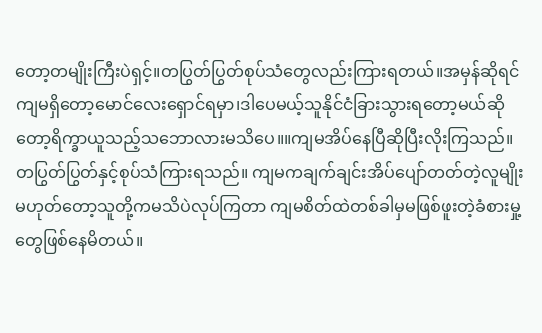တော့တမျိုးကြီးပဲရှင့်။တပြွတ်ပြွတ်စုပ်သံတွေလည်းကြားရတယ်။အမှန်ဆိုရင်ကျမရှိတော့မောင်လေးရှောင်ရမှာ၊ဒါပေမယ့်သူနိုင်ငံခြားသွားရတော့မယ်ဆိုတော့ရိက္ခာယူသည့်သဘောလားမသိပေ။။ကျမအိပ်နေပြီဆိုပြီးလိုးကြသည်။တပြွတ်ပြွတ်နှင့်စုပ်သံကြားရသည်။ ကျမကချက်ချင်းအိပ်ပျော်တတ်တဲ့လူမျိုးမဟုတ်တော့သူတို့ကမသိပဲလုပ်ကြတာ ကျမစိတ်ထဲတစ်ခါမှမဖြစ်ဖူးတဲ့ခံစားမှု့တွေဖြစ်နေမိတယ်။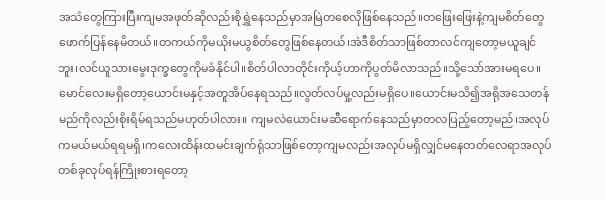အသံတွေကြားပြီးကျမအဖုတ်ဆိုလည်းစိုရွှဲနေသည်မှာအမြဲတစေလိုဖြစ်နေသည်။တဖြေးဖြေးနဲ့ကျမစိတ်တွေဖောက်ပြန်နေမိတယ်။တကယ်ကိုမယိုးမယွစိတ်တွေဖြစ်နေတယ်၊အဲဒီစိတ်သာဖြစ်တာလင်ကျတော့မယူချင်ဘူး၊လင်ယူသားမွေးဒုက္ခတွေကိုမခံနိုင်ပါ။စိတ်ပါလာတိုင်းကိုယ့်ဟာကိုပွတ်မိလာသည်။သို့သော်အားမရပေ။မောင်လေးမရှိတော့ယောင်းမနှင့်အတူအိပ်နေရသည်။လွတ်လပ်မှု့လည်းမရှိပေ။ယောင်းမသိ၍အရိုအသေတန်မည်ကိုလည်းစိုးရိမ်ရသည်မဟုတ်ပါလား။ ကျမလဲယောင်းမဆီရောက်နေသည်မှာတလပြည့်တော့မည်၊အလုပ်ကမယ်မယ်ရရမရှိ၊ကလေးထိန်းထမင်းချက်ရုံသာဖြစ်တော့ကျမလည်းအလုပ်မရှိလျှင်မနေတတ်လေရာအလုပ်တစ်ခုလုပ်ရန်ကြိုးစားရတော့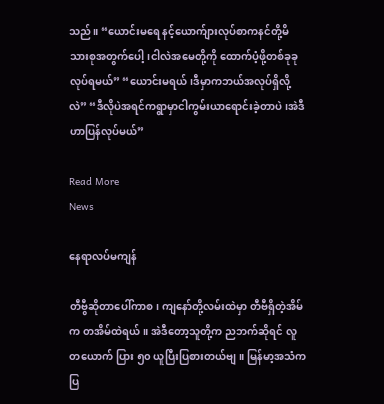သည်။ “ယောင်းမရေ နင့်ယောက်ျားလုပ်စာကနင်တို့မိသားစုအတွက်ပေါ့၊ငါလဲအမေတို့ကို ထောက်ပံ့ဖို့တစ်ခုခုလုပ်ရမယ်” “ယောင်းမရယ်၊ဒီမှာကဘယ်အလုပ်ရှိလို့လဲ” “ဒီလိုပဲအရင်ကရွာမှာငါကွမ်းယာရောင်းခဲ့တာပဲ၊အဲဒီဟာပြန်လုပ်မယ်”

Read More
News

နေရာလပ်မကျန်

တီဗွီဆိုတာပေါ်ကာစ၊ ကျနော်တို့လမ်းထဲမှာ တီဗီရှိတဲ့အိမ်က တအိမ်ထဲရယ်။ အဲဒီတော့သူတို့က ညဘက်ဆိုရင် လူတယောက် ပြား ၅၀ ယူပြီးပြစားတယ်ဗျ။ မြန်မာ့အသံကပြ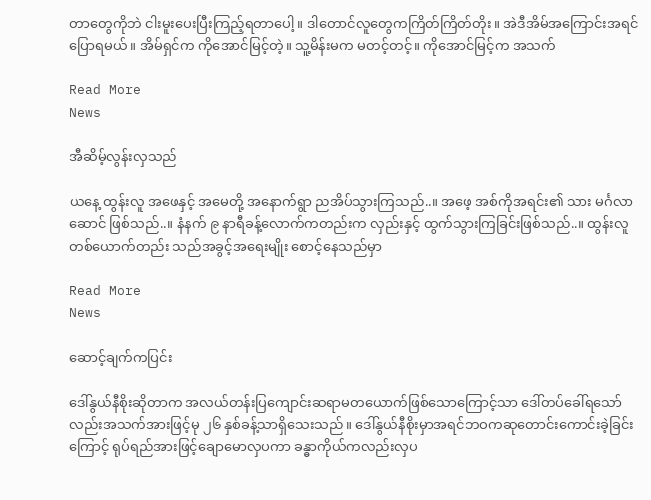တာတွေကိုဘဲ ငါးမူးပေးပြီးကြည့်ရတာပေါ့။ ဒါတောင်လူတွေကကြိတ်ကြိတ်တိုး။ အဲဒီအိမ်အကြောင်းအရင်ပြောရမယ်။ အိမ်ရှင်က ကိုအောင်မြင့်တဲ့။ သူ့မိန်းမက မတင့်တင့်။ ကိုအောင်မြင့်က အသက်

Read More
News

အီဆိမ့်လွန်းလှသည်

ယနေ့ ထွန်းလူ အဖေနှင့် အမေတို့ အနောက်ရွာ ညအိပ်သွားကြသည်..။ အဖေ့ အစ်ကိုအရင်း၏ သား မင်္ဂလာဆောင် ဖြစ်သည်..။ နံနက် ၉ နာရီခန့်လောက်ကတည်းက လှည်းနှင့် ထွက်သွားကြခြင်းဖြစ်သည်..။ ထွန်းလူ တစ်ယောက်တည်း သည်အခွင့်အရေးမျိုး စောင့်နေသည်မှာ

Read More
News

ဆောင့်ချက်ကပြင်း

ဒေါ်နွယ်နီစိုးဆိုတာက အလယ်တန်းပြကျောင်းဆရာမတယောက်ဖြစ်သောကြောင့်သာ ဒေါ်တပ်ခေါ်ရသော်လည်းအသက်အားဖြင့်မု ၂၆ နှစ်ခန့်သာရှိသေးသည်။ ဒေါ်နွယ်နီစိုးမှာအရင်ဘဝကဆုတောင်းကောင်းခဲ့ခြင်းကြောင့် ရုပ်ရည်အားဖြင့်ချောမောလှပကာ ခန္ဓာကိုယ်ကလည်းလှပ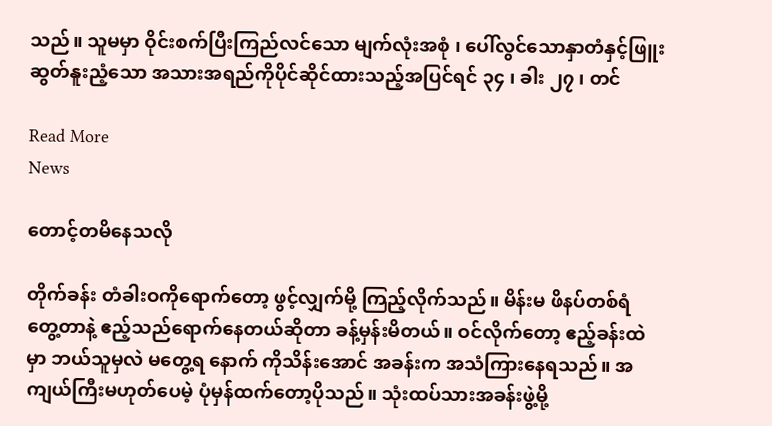သည်။ သူမမှာ ဝိုင်းစက်ပြီးကြည်လင်သော မျက်လုံးအစုံ ၊ ပေါ်လွင်သောနှာတံနှင့်ဖြူးဆွတ်နူးညံ့သော အသားအရည်ကိုပိုင်ဆိုင်ထားသည့်အပြင်ရင် ၃၄ ၊ ခါး ၂၇ ၊ တင်

Read More
News

တောင့်တမိနေသလို

တိုက်ခန်း တံခါးဝကိုရောက်တော့ ဖွင့်လျှက်မို့ ကြည့်လိုက်သည်။ မိန်းမ ဖိနပ်တစ်ရံ တွေ့တာနဲ့ ဧည့်သည်ရောက်နေတယ်ဆိုတာ ခန့်မှန်းမိတယ်။ ဝင်လိုက်တော့ ဧည့်ခန်းထဲမှာ ဘယ်သူမှလဲ မတွေ့ရ နောက် ကိုသိန်းအောင် အခန်းက အသံကြားနေရသည်။ အကျယ်ကြီးမဟုတ်ပေမဲ့ ပုံမှန်ထက်တော့ပိုသည်။ သုံးထပ်သားအခန်းဖွဲ့မို့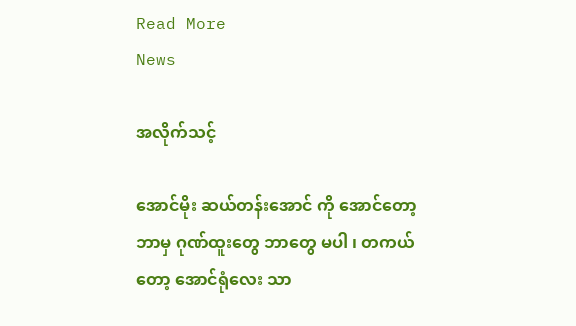Read More
News

အလိုက်သင့်

အောင်မိုး ဆယ်တန်းအောင် ကို အောင်တော့ ဘာမှ ဂုဏ်ထူးတွေ ဘာတွေ မပါ ၊ တကယ်တော့ အောင်ရုံလေး သာ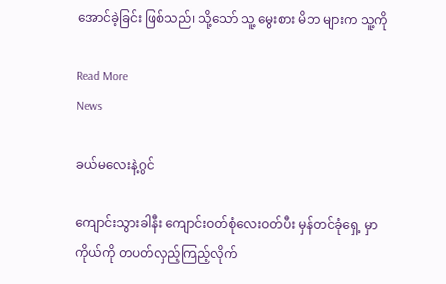အောင်ခဲ့ခြင်း ဖြစ်သည်၊ သို့သော် သူ့ မွေးစား မိဘ များက သူ့ကို

Read More
News

ခယ်မလေးနဲ့ဂွင်

ကျောင်းသွားခါနီး ကျောင်းဝတ်စုံလေးဝတ်ပီး မှန်တင်ခုံရှေ့ မှာ ကိုယ်ကို တပတ်လှည့်ကြည့်လိုက်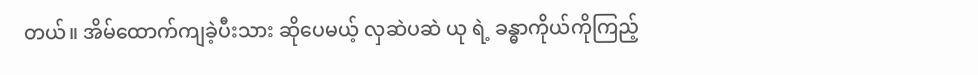တယ်။ အိမ်ထောက်ကျခဲ့ပီးသား ဆိုပေမယ့် လှဆဲပဆဲ ယု ရဲ့ ခန္ဓာကိုယ်ကိုကြည့်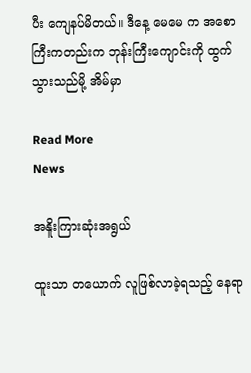ပီး ကျေနပ်မိတယ်။ ဒီနေ့ မေမေ က အစောကြီးကတည်းက ဘုန်းကြီးကျောင်းကို ထွက်သွားသည်မို့ အိမ်မှာ

Read More
News

အနိူးကြားဆုံးအရွယ်

ထူးသာ တယောက် လူဖြစ်လာခဲ့ရသည့် နေရာ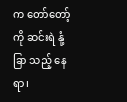က တော်တော့်ကို ဆင်းရဲ နုံ့ခြာ သည့် နေရာ၊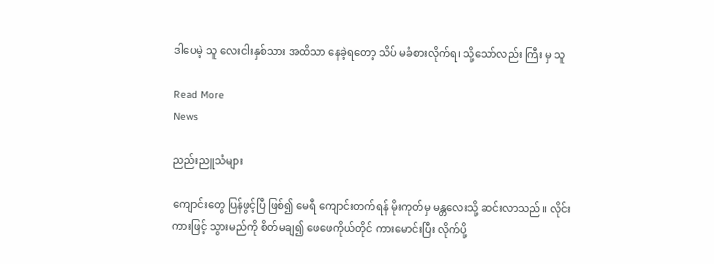ဒါပေမဲ့ သူ လေးငါးနှစ်သား အထိသာ နေခဲ့ရတော့ သိပ် မခံစားလိုက်ရ၊ သို့သော်လည်း ကြီး မှ သူ

Read More
News

ညည်းညူသံများ

ကျောင်းတွေ ပြန်ဖွင့်ပြီ ဖြစ်၍ မေရီ ကျောင်းတက်ရန် မိုးကုတ်မှ မန္တလေးသို့ ဆင်းလာသည်။ လိုင်းကားဖြင့် သွားမည်ကို စိတ်မချ၍ ဖေဖေကိုယ်တိုင် ကားမောင်းပြီး လိုက်ပို့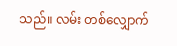သည်။ လမ်း တစ်လျှောက်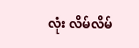လုံး လိမ်လိမ်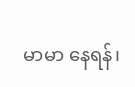မာမာ နေရန်၊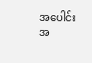အပေါင်းအ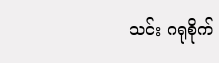သင်း ဂရုစိုက်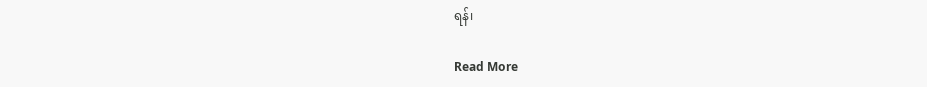ရန်၊

Read More